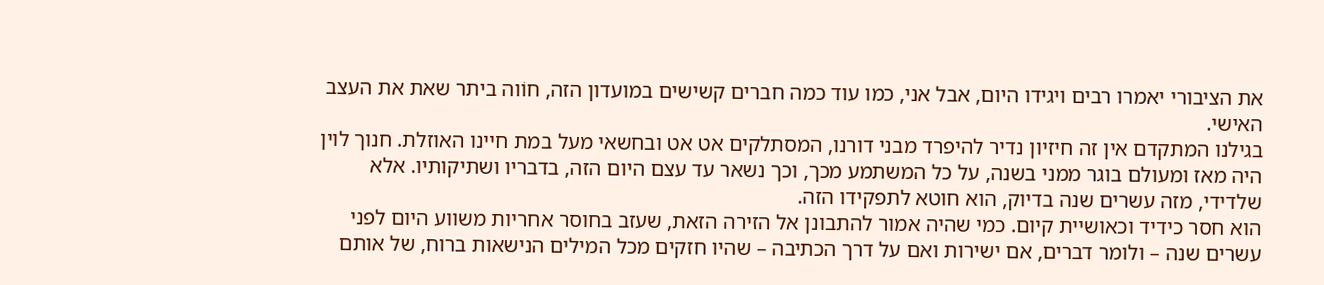את הציבורי יאמרו רבים ויגידו היום, אבל אני, כמו עוד כמה חברים קשישים במועדון הזה, חוֹוה ביתר שאת את העצב האישי.
בגילנו המתקדם אין זה חיזיון נדיר להיפרד מבני דורנו, המסתלקים אט אט ובחשאי מעל במת חיינו האוזלת. חנוך לוין היה מאז ומעולם בוגר ממני בשנה, על כל המשתמע מכך, וכך נשאר עד עצם היום הזה, בדבריו ושתיקותיו. אלא שלדידי, מזה עשרים שנה בדיוק, הוא חוטא לתפקידו הזה.
הוא חסר כידיד וכאושיית קיום. כמי שהיה אמור להתבונן אל הזירה הזאת, שעזב בחוסר אחריות משווע היום לפני עשרים שנה – ולומר דברים, אם ישירות ואם על דרך הכתיבה – שהיו חזקים מכל המילים הנישאות ברוח, של אותם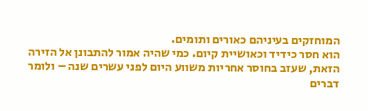המוחזקים בעיניהם כאורים ותומים.
הוא חסר כידיד וכאושיית קיום. כמי שהיה אמור להתבונן אל הזירה הזאת, שעזב בחוסר אחריות משווע היום לפני עשרים שנה – ולומר דברים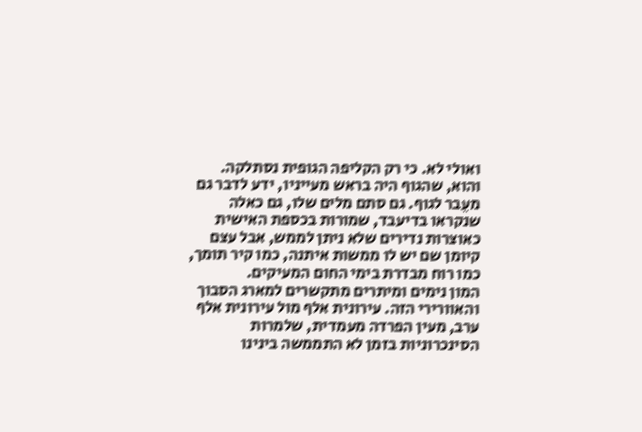ואולי לא. כי רק הקליפה הגופית נסתלקה. והוא, שהגוף היה בראש מעייניו, ידע לדבר גם מעֵבר לגוף. גם סתם מלים שלו, גם כאלה שנקראו בדיעבד, שמורות בכספת האישית כאוצרות נדירים שלא ניתן לממש, אבל עצם קיומן שם יש לו ממשות איתנה, כמו קיר תומך, כמו רוח מבדרת בימי החום המעיקים.
המון נימים ומיתרים מתקשרים למארג הסבוך והאוורירי הזה. עירונית אלף מול עירונית אלף ערב, מעין הפרדה מעמדית, שלמרות הסינכרוניות בזמן לא התממשה בינינו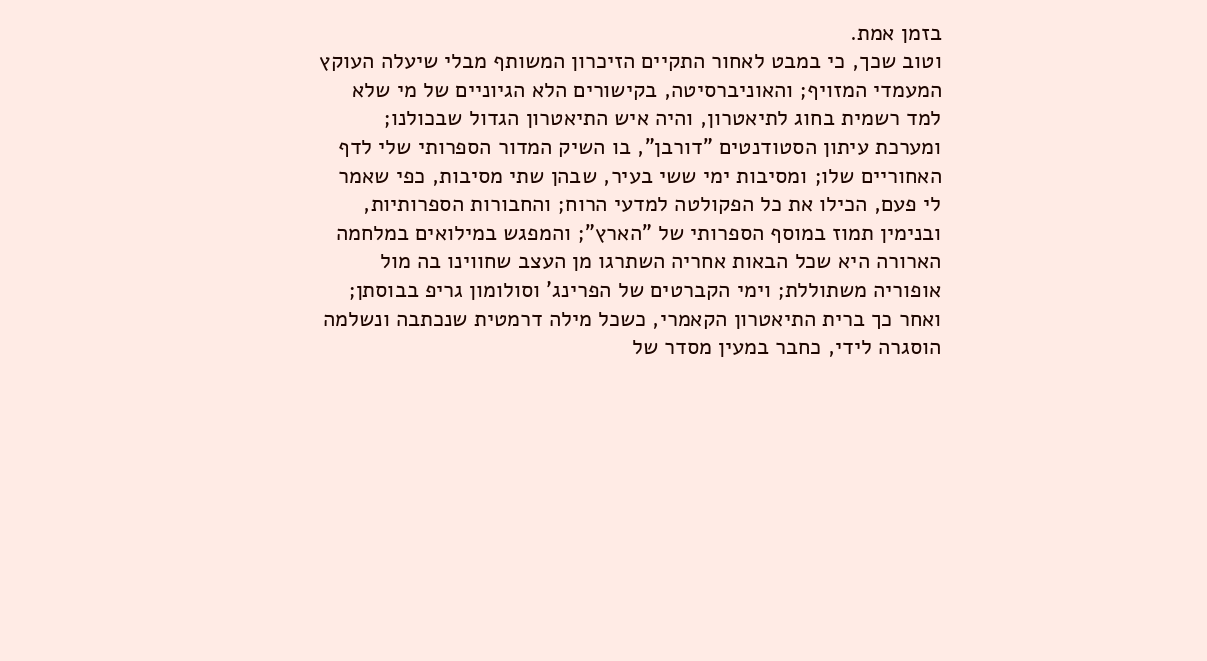בזמן אמת.
וטוב שכך, כי במבט לאחור התקיים הזיכרון המשותף מבלי שיעלה העוקץ המעמדי המזויף; והאוניברסיטה, בקישורים הלא הגיוניים של מי שלא למד רשמית בחוג לתיאטרון, והיה איש התיאטרון הגדול שבכולנו; ומערכת עיתון הסטודנטים "דורבן", בו השיק המדור הספרותי שלי לדף האחוריים שלו; ומסיבות ימי ששי בעיר, שבהן שתי מסיבות, כפי שאמר לי פעם, הכילו את כל הפקולטה למדעי הרוח; והחבורות הספרותיות, ובנימין תמוז במוסף הספרותי של "הארץ"; והמפגש במילואים במלחמה הארורה היא שכל הבאות אחריה השתרגו מן העצב שחווינו בה מול אופוריה משתוללת; וימי הקברטים של הפרינג' וסולומון גריפ בבוסתן; ואחר כך ברית התיאטרון הקאמרי, כשכל מילה דרמטית שנכתבה ונשלמה הוסגרה לידי, כחבר במעין מסדר של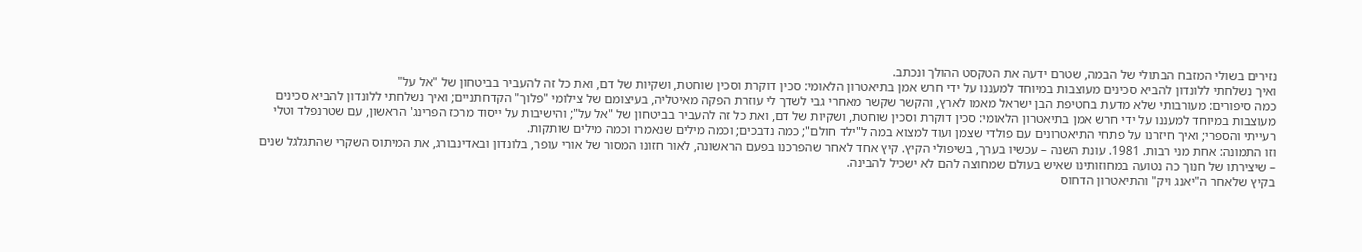נזירים בשולי המזבח הבתולי של הבמה, שטרם ידעה את הטקסט ההולך ונכתב.
ואיך נשלחתי ללונדון להביא סכינים מעוצבות במיוחד למעננו על ידי חרש אמן בתיאטרון הלאומי: סכין דוקרת וסכין שוחטת, ושקיות של דם, ואת כל זה להעביר בביטחון של "אל על"
כמה סיפורים: מעורבותי שלא מדעת בחטיפת הבן ישראל מאמו לארץ, והקשר שקשר מאחרי גבי לשדך לי עוזרת הפקה מאיטליה, בעיצומם של צילומי "פלוך" הקדחתניים; ואיך נשלחתי ללונדון להביא סכינים מעוצבות במיוחד למעננו על ידי חרש אמן בתיאטרון הלאומי: סכין דוקרת וסכין שוחטת, ושקיות של דם, ואת כל זה להעביר בביטחון של "אל על"; והישיבות על ייסוד מרכז הפרינג' הראשון, עם שטרנפלד וטלי רעייתי והספרי; ואיך חיזרנו על פתחי התיאטרונים עם פולדי שצמן ועוד למצוא במה ל"ילד חולם"; כמה נדבכים; וכמה מילים שנאמרו וכמה מילים שותקות.
וזו התמונה: אחת מני רבות. 1981. עונת השנה – עכשיו בערך, בשיפולי הקיץ. קיץ אחד לאחר שהפרכנו בפעם הראשונה, לאור חזונו המסור של אורי עופר, בלונדון ובאדינבורג, את המיתוס השקרי שהתגלגל שנים – שיצירתו של חנוך כה נטועה במחוזותינו שאיש בעולם שמחוצה להם לא ישכיל להבינה.
בקיץ שלאחר ה"יאנג ויק" והתיאטרון הדחוס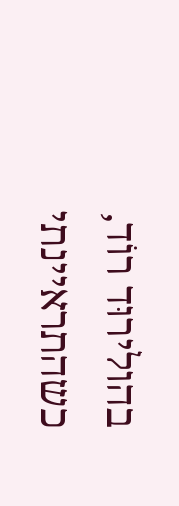בהולירוּד רוֹד, כשהתראיינתי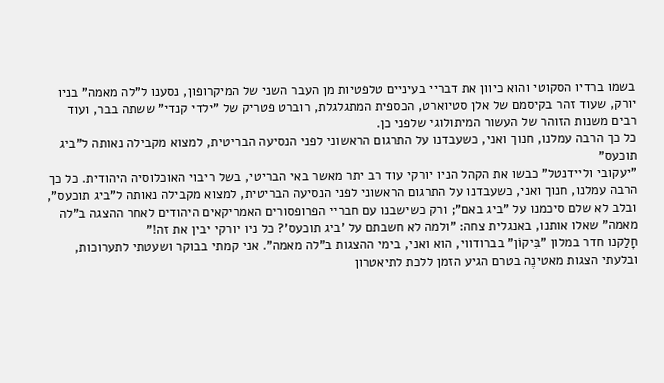בשמו ברדיו הסקוטי והוא כיוון את דבריי בעיניים טלפטיות מן העבר השני של המיקרופון, נסענו ל"לה מאמה" בניו יורק, שעוד זהר בקיסמם של אלן סטיוארט, הכספית המתגלגלת, רוברט פטריק של "ילדי קנדי" ששתה בבר, ועוד רבים משנות הזוהר של העשור המיתולוגי שלפני כן.
כל כך הרבה עמלנו, חנוך ואני, כשעבדנו על התרגום הראשוני לפני הנסיעה הבריטית, למצוא מקבילה נאותה ל"ביג תוכעס"
"יעקובי וליידנטל" כבשו את הקהל הניו יורקי עוד רב יתר מאשר באי הבריטי, בשל ריבוי האוכלוסיה היהודית. כל כך הרבה עמלנו, חנוך ואני, כשעבדנו על התרגום הראשוני לפני הנסיעה הבריטית, למצוא מקבילה נאותה ל"ביג תוכעס", ובלב לא שלם סיכמנו על "ביג באם"; ורק כשישבנו עם חבריי הפרופסורים האמריקאים היהודים לאחר ההצגה ב"לה מאמה" שאלו אותנו, באנגלית צחה: "ולמה לא חשבתם על 'ביג תוכעס'? כל ניו יורקי יבין את זה!"
חָלַקנו חדר במלון "בִּיקוֹן" בברודווי, הוא ואני, בימי ההצגות ב"לה מאמה". אני קמתי בבוקר ושעטתי לתערוכות, ובלעתי הצגות מאטינֶה בטרם הגיע הזמן ללכת לתיאטרון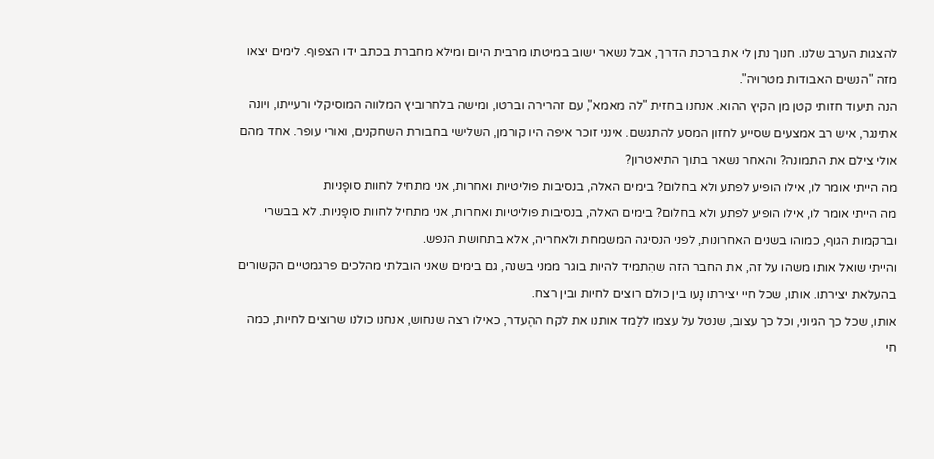להצגות הערב שלנו. חנוך נתן לי את ברכת הדרך, אבל נשאר ישוב במיטתו מרבית היום ומילא מחברת בכתב ידו הצפוף. לימים יצאו מזה "הנשים האבודות מטרויה".
הנה תיעוד חזותי קטן מן הקיץ ההוא. אנחנו בחזית "לה מאמא", עם זהרירה וברטו, ומישה בלחרוביץ המלווה המוסיקלי ורעייתו, ויונה אתינגר, איש רב אמצעים שסייע לחזון המסע להתגשם. אינני זוכר איפה היו קורמן, השלישי בחבורת השחקנים, ואורי עופר. אחד מהם אולי צילם את התמונה? והאחר נשאר בתוך התיאטרון?
מה הייתי אומר לו, אילו הופיע לפתע ולא בחלום? בימים האלה, בנסיבות פוליטיות ואחרות, אני מתחיל לחוות סופָניות
מה הייתי אומר לו, אילו הופיע לפתע ולא בחלום? בימים האלה, בנסיבות פוליטיות ואחרות, אני מתחיל לחוות סופָניות. לא בבשרי וברקמות הגוף, כמוהו בשנים האחרונות, לפני הנסיגה המשמחת ולאחריה, אלא בתחושת הנפש.
והייתי שואל אותו משהו על זה, את החבר הזה שהִתמיד להיות בוגר ממני בשנה, גם בימים שאני הובלתי מהלכים פרגמטיים הקשורים בהעלאת יצירתו. אותו, שכל חיי יצירתו נָעו בין כולם רוצים לחיות ובין רצח.
אותו, שכל כך הגיוני, וכל כך עצוב, שנטל על עצמו ללַמד אותנו את לקח ההֶעדר, כאילו רצה שנחוש, אנחנו כולנו שרוצים לחיות, כמה חי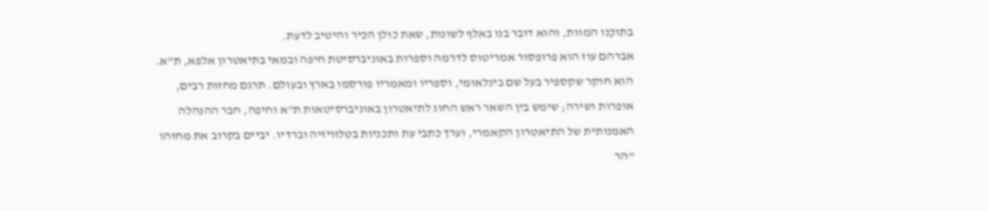בתוכֵנו המוות, והוא דובר בנו באלף לשונות, שאת כולן הכיר והיטיב לדעת.
אברהם עוז הוא פרופסור אמריטוס לדרמה וספרות באוניברסיטת חיפה ובמאי בתיאטרון אלפא, ת"א. הוא חוקר שקספיר בעל שם בינלאומי, וספריו ומאמריו פורסמו בארץ ובעולם. תרגם מחזות רבים, אופרות ושירה; שימש בין השאר ראש החוג לתיאטרון באוניברסיטאות ת"א וחיפה, חבר ההנהלה האמנותית של התיאטרון הקאמרי, וערך כתבי עת ותכניות בטלוויזיה וברדיו. יביים בקרוב את מחזהו "הר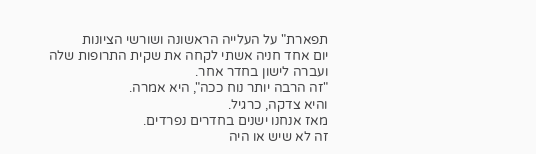תפארת" על העלייה הראשונה ושורשי הציונות
יום אחד חניה אשתי לקחה את שקית התרופות שלה ועברה לישון בחדר אחר.
"זה הרבה יותר נוח ככה", היא אמרה.
והיא צדקה, כרגיל.
מאז אנחנו ישנים בחדרים נפרדים.
זה לא שיש או היה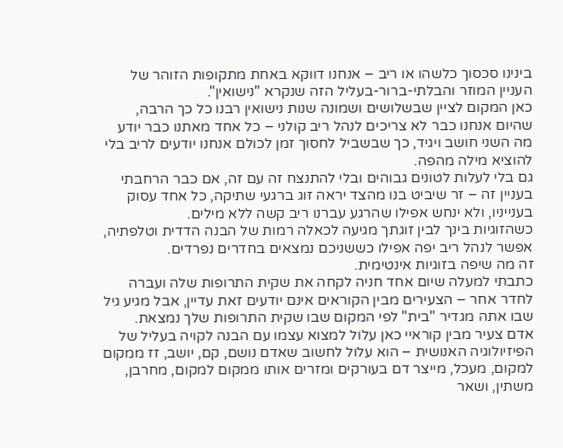בינינו סכסוך כלשהו או ריב – אנחנו דווקא באחת מתקופות הזוהר של העניין המוזר והבלתי-ברור-בעליל הזה שנקרא "נישואין".
כאן המקום לציין שבשלושים ושמונה שנות נישואין רבנו כל כך הרבה, שהיום אנחנו כבר לא צריכים לנהל ריב קולני – כל אחד מאתנו כבר יודע מה השני חושב ויגיד, כך שבשביל לחסוך זמן לכולם אנחנו יודעים לריב בלי להוציא מילה מהפה.
גם בלי לעלות לטונים גבוהים ובלי להתנצח זה עם זה, אם כבר הרחבתי בעניין זה – זר שיביט בנו מהצד יראה זוג ברגעי שתיקה, כל אחד עסוק בענייניו, ולא ינחש אפילו שהרגע עברנו ריב קשה ללא מילים.
כשהזוגיות בינך לבין זוגתך מגיעה לכאלה רמות של הבנה הדדית וטלפתיה, אפשר לנהל ריב יפה אפילו כששניכם נמצאים בחדרים נפרדים.
זה מה שיפה בזוגיות אינטימית.
כתבתי למעלה שיום אחד חניה לקחה את שקית התרופות שלה ועברה לחדר אחר – הצעירים מבין הקוראים אינם יודעים זאת עדיין, אבל מגיע גיל שבו אתה מגדיר "בית" לפי המקום שבו שקית התרופות שלך נמצאת.
אדם צעיר מבין קוראיי כאן עלול למצוא עצמו עם הבנה לקויה בעליל של הפיזיולוגיה האנושית – הוא עלול לחשוב שאדם נושם, קם, יושב, זז ממקום למקום, מעכל, מייצר דם בעורקים ומזרים אותו ממקום למקום, מחרבן, משתין, ושאר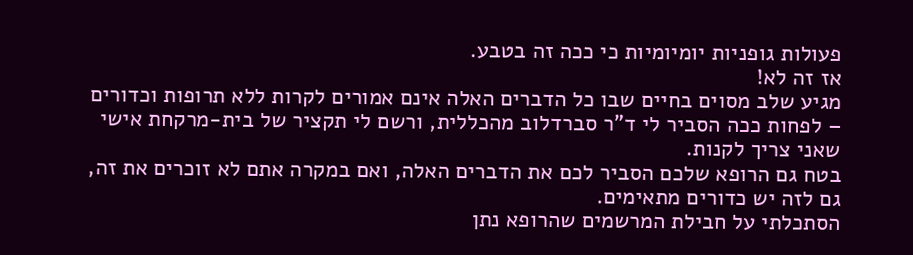פעולות גופניות יומיומיות כי ככה זה בטבע.
אז זה לא!
מגיע שלב מסוים בחיים שבו כל הדברים האלה אינם אמורים לקרות ללא תרופות וכדורים – לפחות ככה הסביר לי ד"ר סברדלוב מהכללית, ורשם לי תקציר של בית-מרקחת אישי שאני צריך לקנות.
בטח גם הרופא שלכם הסביר לכם את הדברים האלה, ואם במקרה אתם לא זוכרים את זה, גם לזה יש כדורים מתאימים.
הסתכלתי על חבילת המרשמים שהרופא נתן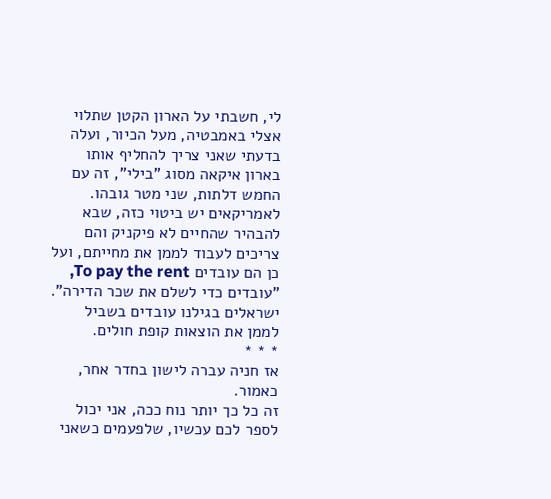לי, חשבתי על הארון הקטן שתלוי אצלי באמבטיה, מעל הכיור, ועלה בדעתי שאני צריך להחליף אותו בארון איקאה מסוג "בילי", זה עם החמש דלתות, שני מטר גובהו.
לאמריקאים יש ביטוי כזה, שבא להבהיר שהחיים לא פיקניק והם צריכים לעבוד לממן את מחייתם, ועל כן הם עובדים To pay the rent, "עובדים כדי לשלם את שכר הדירה".
ישראלים בגילנו עובדים בשביל לממן את הוצאות קופת חולים.
* * *
אז חניה עברה לישון בחדר אחר, כאמור.
זה כל כך יותר נוח ככה, אני יכול לספר לכם עכשיו, שלפעמים כשאני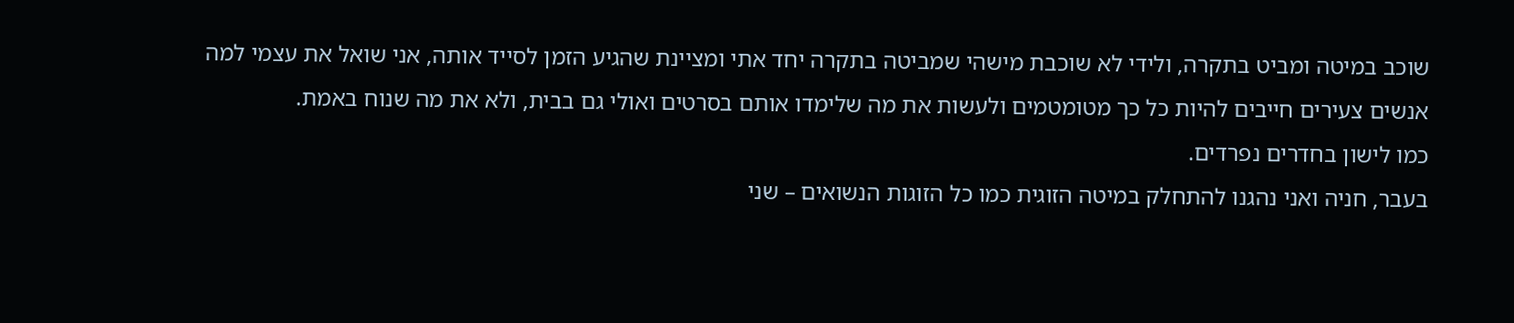שוכב במיטה ומביט בתקרה, ולידי לא שוכבת מישהי שמביטה בתקרה יחד אתי ומציינת שהגיע הזמן לסייד אותה, אני שואל את עצמי למה אנשים צעירים חייבים להיות כל כך מטומטמים ולעשות את מה שלימדו אותם בסרטים ואולי גם בבית, ולא את מה שנוח באמת.
כמו לישון בחדרים נפרדים.
בעבר, חניה ואני נהגנו להתחלק במיטה הזוגית כמו כל הזוגות הנשואים – שני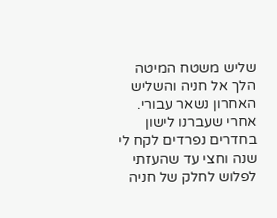שליש משטח המיטה הלך אל חניה והשליש האחרון נשאר עבורי. אחרי שעברנו לישון בחדרים נפרדים לקח לי שנה וחצי עד שהעזתי לפלוש לחלק של חניה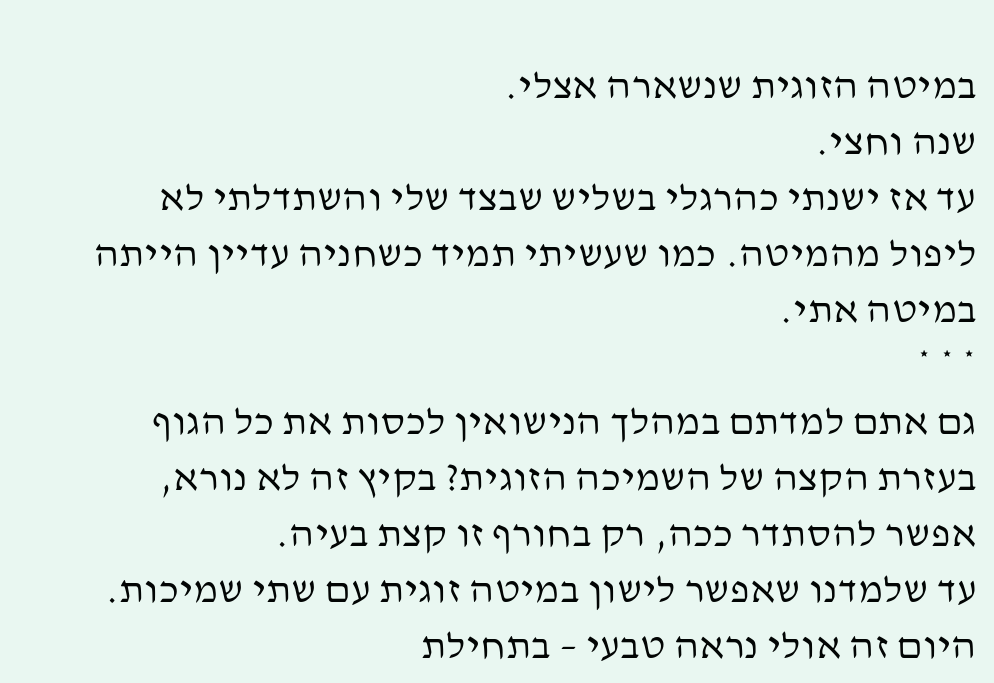במיטה הזוגית שנשארה אצלי.
שנה וחצי.
עד אז ישנתי כהרגלי בשליש שבצד שלי והשתדלתי לא ליפול מהמיטה. כמו שעשיתי תמיד כשחניה עדיין הייתה במיטה אתי.
* * *
גם אתם למדתם במהלך הנישואין לכסות את כל הגוף בעזרת הקצה של השמיכה הזוגית? בקיץ זה לא נורא, אפשר להסתדר ככה, רק בחורף זו קצת בעיה.
עד שלמדנו שאפשר לישון במיטה זוגית עם שתי שמיכות.
היום זה אולי נראה טבעי – בתחילת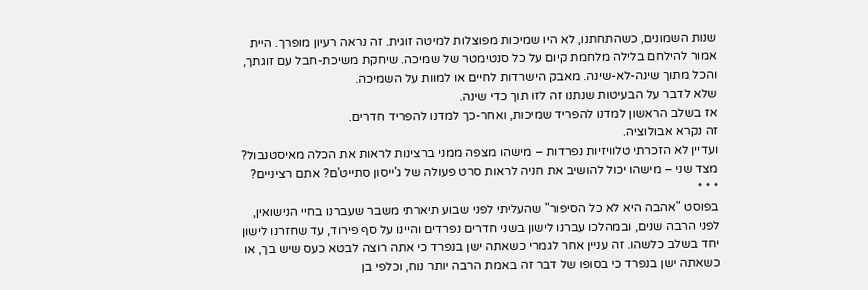שנות השמונים, כשהתחתנו, לא היו שמיכות מפוצלות למיטה זוגית. זה נראה רעיון מופרך. היית אמור להילחם בלילה מלחמת קיום על כל סנטימטר של שמיכה. שיחקת משיכת-חבל עם זוגתך, והכל מתוך שינה-לא-שינה. מאבק הישרדות לחיים או למוות על השמיכה.
שלא לדבר על הבעיטות שנתנו זה לזו תוך כדי שינה.
אז בשלב הראשון למדנו להפריד שמיכות, ואחר-כך למדנו להפריד חדרים.
זה נקרא אבולוציה.
ועדיין לא הזכרתי טלוויזיות נפרדות – מישהו מצפה ממני ברצינות לראות את הכלה מאיסטנבול? מצד שני – מישהו יכול להושיב את חניה לראות סרט פעולה של ג'ייסון סתייט'ם? אתם רציניים?
* * *
בפוסט "אהבה היא לא כל הסיפור" שהעליתי לפני שבוע תיארתי משבר שעברנו בחיי הנישואין, לפני הרבה שנים, ובמהלכו עברנו לישון בשני חדרים נפרדים והיינו על סף פירוד, עד שחזרנו לישון יחד בשלב כלשהו. זה עניין אחר לגמרי כשאתה ישן בנפרד כי אתה רוצה לבטא כעס שיש בך, או כשאתה ישן בנפרד כי בסופו של דבר זה באמת הרבה יותר נוח, וכלפי בן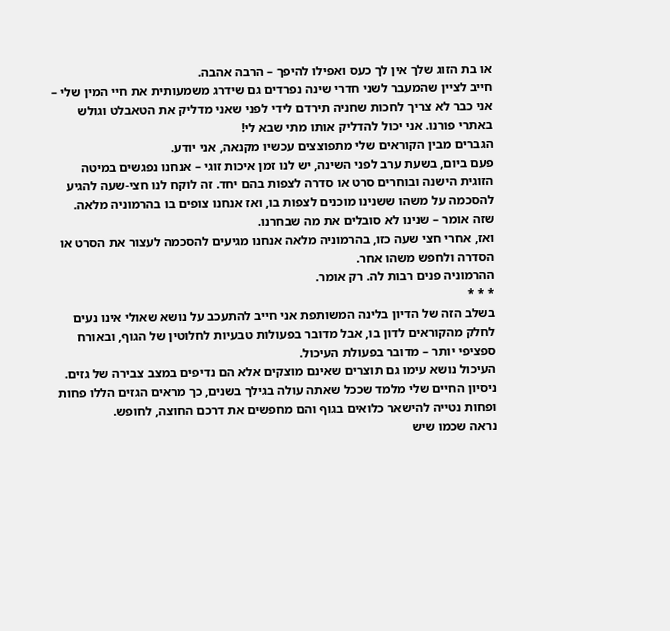או בת הזוג שלך אין לך כעס ואפילו להיפך – הרבה אהבה.
חייב לציין שהמעבר לשני חדרי שינה נפרדים גם שידרג משמעותית את חיי המין שלי – אני כבר לא צריך לחכות שחניה תירדם לידי לפני שאני מדליק את הטאבלט וגולש באתרי פורנו. אני יכול להדליק אותו מתי שבא לי!
הגברים מבין הקוראים שלי מתפוצצים עכשיו מקנאה, אני יודע.
פעם ביום, בשעת ערב לפני השינה, יש לנו זמן איכות זוגי – אנחנו נפגשים במיטה הזוגית הישנה ובוחרים סרט או סדרה לצפות בהם יחד. זה לוקח לנו חצי-שעה להגיע להסכמה על משהו ששנינו מוכנים לצפות בו, ואז אנחנו צופים בו בהרמוניה מלאה. שזה אומר – שנינו לא סובלים את מה שבחרנו.
ואז, אחרי חצי שעה כזו, בהרמוניה מלאה אנחנו מגיעים להסכמה לעצור את הסרט או הסדרה ולחפש משהו אחר.
ההרמוניה פנים רבות לה. רק אומר.
* * *
בשלב הזה של הדיון בלינה המשותפת אני חייב להתעכב על נושא שאולי אינו נעים לחלק מהקוראים לדון בו, אבל מדובר בפעולות טבעיות לחלוטין של הגוף, ובאורח ספציפי יותר – מדובר בפעולת העיכול.
העיכול נושא עימו גם תוצרים שאינם מוצקים אלא הם נדיפים במצב צבירה של גזים. ניסיון החיים שלי מלמד שככל שאתה עולה בגילך בשנים, כך מראים הגזים הללו פחות ופחות נטייה להישאר כלואים בגוף והם מחפשים את דרכם החוצה, לחופש.
נראה שכמו שיש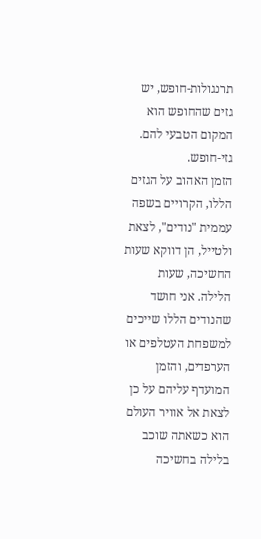תרנגולות-חופש, יש גזים שהחופש הוא המקום הטבעי להם.
גזי-חופש.
הזמן האהוב על הגזים הללו, הקרויים בשפה עממית "נודים", לצאת ולטייל, הן דווקא שעות החשיכה, שעות הלילה. אני חושד שהנודים הללו שייכים למשפחת העטלפים או הערפדים, והזמן המועדף עליהם על כן לצאת אל אוויר העולם הוא כשאתה שוכב בלילה בחשיכה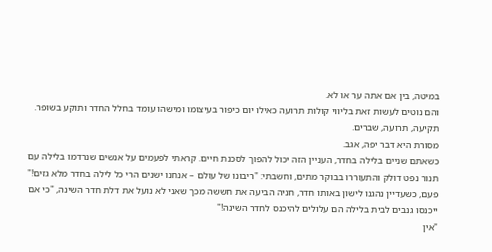במיטה, בין אם אתה ער או לא.
והם נוטים לעשות זאת בליווי קולות תרועה כאילו יום כיפור בעיצומו ומישהו עומד בחלל החדר ותוקע בשופר.
תקיעה, תרועה, שברים.
מסורת היא דבר יפה, אגב.
כשאתם שניים בלילה בחדר, העניין הזה יכול להפוך לסכנת חיים. קראתי לפעמים על אנשים שנרדמו בלילה עם תנור נפט דולק והתעוררו בבוקר מתים, וחשבתי: "ריבונו של עולם – אנחנו ישנים הרי כל לילה בחדר מלא גזים!"
פעם, כשעדיין נהגנו לישון באותו חדר, חניה הביעה את חששה מכך שאני לא נועל את דלת חדר השינה, "כי אם ייכנסו גנבים לבית בלילה הם עלולים להיכנס לחדר השינה!"
"אין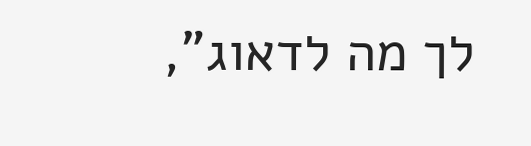לך מה לדאוג",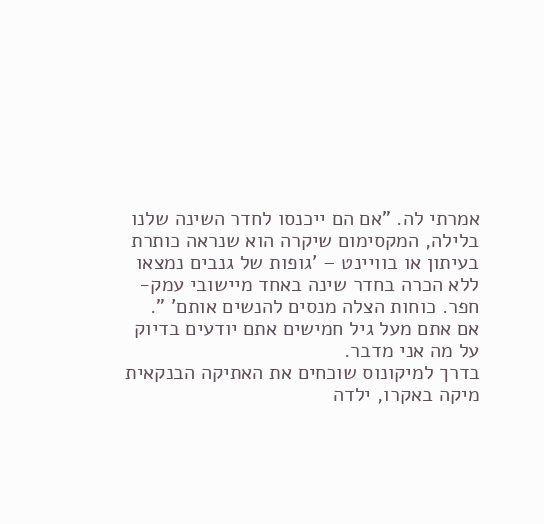אמרתי לה. "אם הם ייכנסו לחדר השינה שלנו בלילה, המקסימום שיקרה הוא שנראה כותרת בעיתון או בוויינט – 'גופות של גנבים נמצאו ללא הכרה בחדר שינה באחד מיישובי עמק-חפר. כוחות הצלה מנסים להנשים אותם' ".
אם אתם מעל גיל חמישים אתם יודעים בדיוק על מה אני מדבר.
בדרך למיקונוס שוכחים את האתיקה הבנקאית
מיקה באקרו, ילדה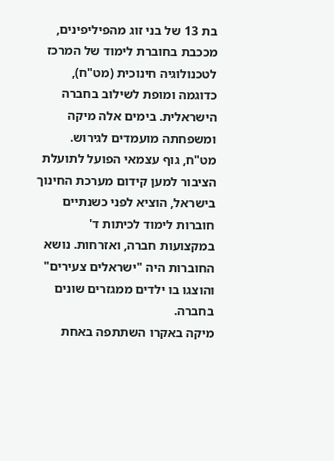בת 13 של בני זוג מהפיליפינים, מככבת בחוברת לימוד של המרכז לטכנולוגיה חינוכית (מט"ח), כדוגמה ומופת לשילוב בחברה הישראלית. בימים אלה מיקה ומשפחתה מועמדים לגירוש.
מט"ח, גוף עצמאי הפועל לתועלת הציבור למען קידום מערכת החינוך בישראל, הוציא לפני כשנתיים חוברות לימוד לכיתות ד' במקצועות חברה, ואזרחות. נושא החוברות היה "ישראלים צעירים" והוצגו בו ילדים ממגזרים שונים בחברה.
מיקה באקרו השתתפה באחת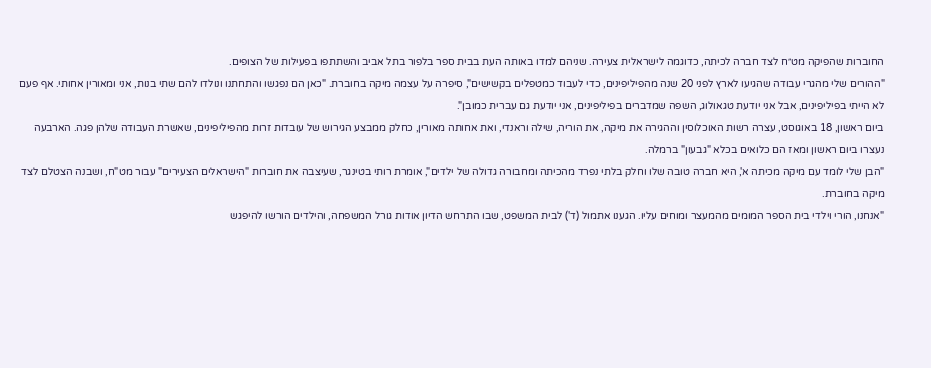החוברות שהפיקה מט״ח לצד חברה לכיתה, כדוגמה לישראלית צעירה. שניהם למדו באותה העת בבית ספר בלפור בתל אביב והשתתפו בפעילות של הצופים.
"ההורים שלי מהגרי עבודה שהגיעו לארץ לפני 20 שנה מהפיליפינים, כדי לעבוד כמטפלים בקשישים", סיפרה על עצמה מיקה בחוברת. "כאן הם נפגשו והתחתנו ונולדו להם שתי בנות, אני ומאורין אחותי. אף פעם לא הייתי בפיליפינים, אבל אני יודעת טגאולוג, השפה שמדברים בפיליפינים, אני יודעת גם עברית כמובן".
ביום ראשון, 18 באוגוסט, עצרה רשות האוכלוסין וההגירה את מיקה, את הוריה, שילה וראנדי, ואת אחותה מאורין, כחלק ממבצע הגירוש של עובדות זרות מהפיליפינים, שאשרת העבודה שלהן פגה. הארבעה נעצרו ביום ראשון ומאז הם כלואים בכלא "גבעון" ברמלה.
"הבן שלי לומד עם מיקה מכיתה א', היא חברה טובה שלו וחלק בלתי נפרד מהכיתה ומחבורה גדולה של ילדים", אומרת רותי בטינגר, שעיצבה את חוברות "הישראלים הצעירים" עבור מט"ח, ושבנה הצטלם לצד מיקה בחוברת.
"אנחנו, הורי וילדי בית הספר המומים מהמעצר ומוחים עליו. הגענו אתמול (ד') לבית המשפט, שבו התרחש הדיון אודות גורל המשפחה, והילדים הורשו להיפגש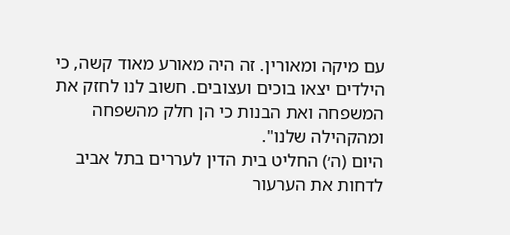עם מיקה ומאורין. זה היה מאורע מאוד קשה, כי הילדים יצאו בוכים ועצובים. חשוב לנו לחזק את המשפחה ואת הבנות כי הן חלק מהשפחה ומהקהילה שלנו".
היום (ה׳) החליט בית הדין לעררים בתל אביב לדחות את הערעור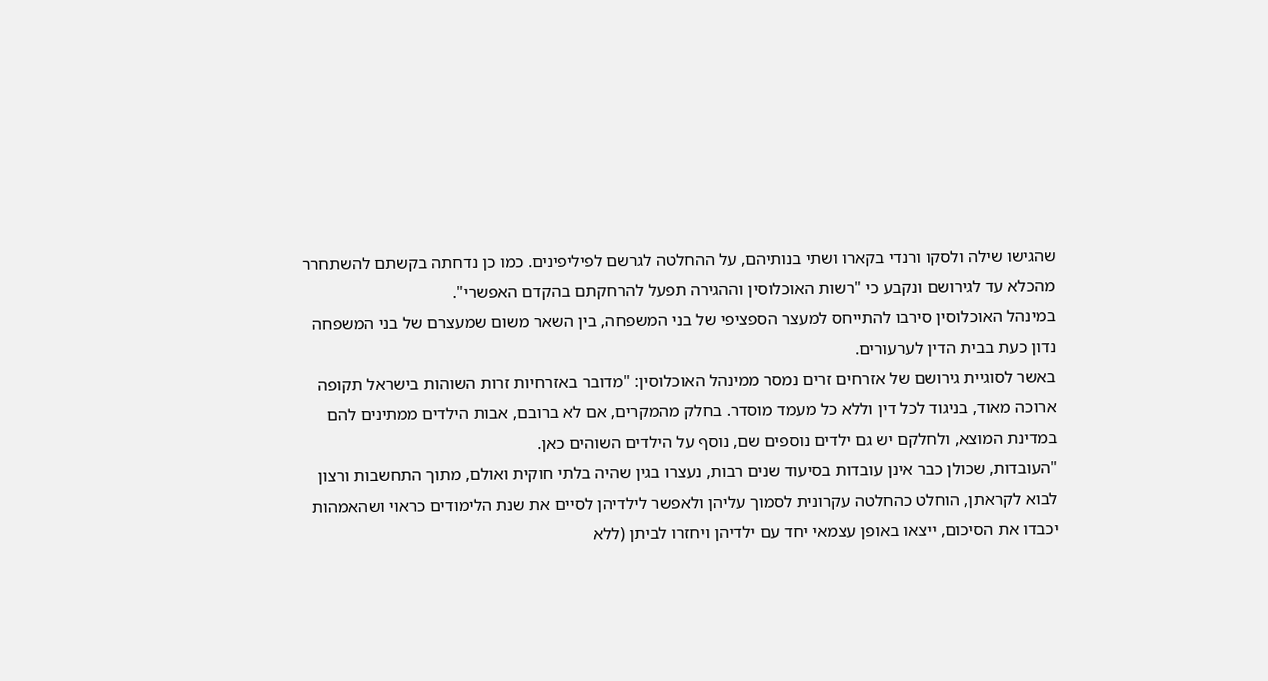שהגישו שילה ולסקו ורנדי בקארו ושתי בנותיהם, על ההחלטה לגרשם לפיליפינים. כמו כן נדחתה בקשתם להשתחרר מהכלא עד לגירושם ונקבע כי "רשות האוכלוסין וההגירה תפעל להרחקתם בהקדם האפשרי".
במינהל האוכלוסין סירבו להתייחס למעצר הספציפי של בני המשפחה, בין השאר משום שמעצרם של בני המשפחה נדון כעת בבית הדין לערעורים.
באשר לסוגיית גירושם של אזרחים זרים נמסר ממינהל האוכלוסין: "מדובר באזרחיות זרות השוהות בישראל תקופה ארוכה מאוד, בניגוד לכל דין וללא כל מעמד מוסדר. בחלק מהמקרים, אם לא ברובם, אבות הילדים ממתינים להם במדינת המוצא, ולחלקם יש גם ילדים נוספים שם, נוסף על הילדים השוהים כאן.
"העובדות, שכולן כבר אינן עובדות בסיעוד שנים רבות, נעצרו בגין שהיה בלתי חוקית ואולם, מתוך התחשבות ורצון לבוא לקראתן, הוחלט כהחלטה עקרונית לסמוך עליהן ולאפשר לילדיהן לסיים את שנת הלימודים כראוי ושהאמהות יכבדו את הסיכום, ייצאו באופן עצמאי יחד עם ילדיהן ויחזרו לביתן (ללא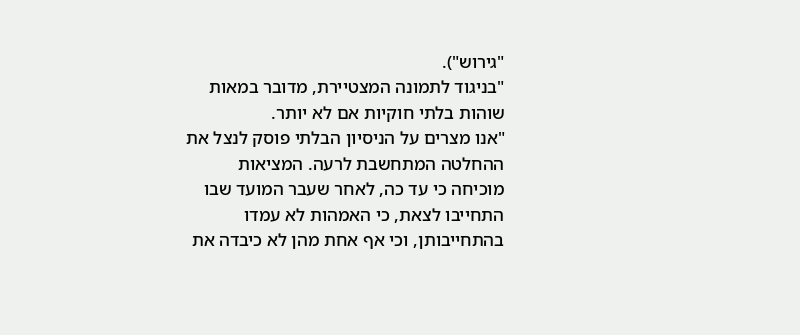"גירוש").
"בניגוד לתמונה המצטיירת, מדובר במאות שוהות בלתי חוקיות אם לא יותר.
"אנו מצרים על הניסיון הבלתי פוסק לנצל את ההחלטה המתחשבת לרעה. המציאות מוכיחה כי עד כה, לאחר שעבר המועד שבו התחייבו לצאת, כי האמהות לא עמדו בהתחייבותן, וכי אף אחת מהן לא כיבדה את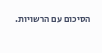הסיכום עם הרשויות.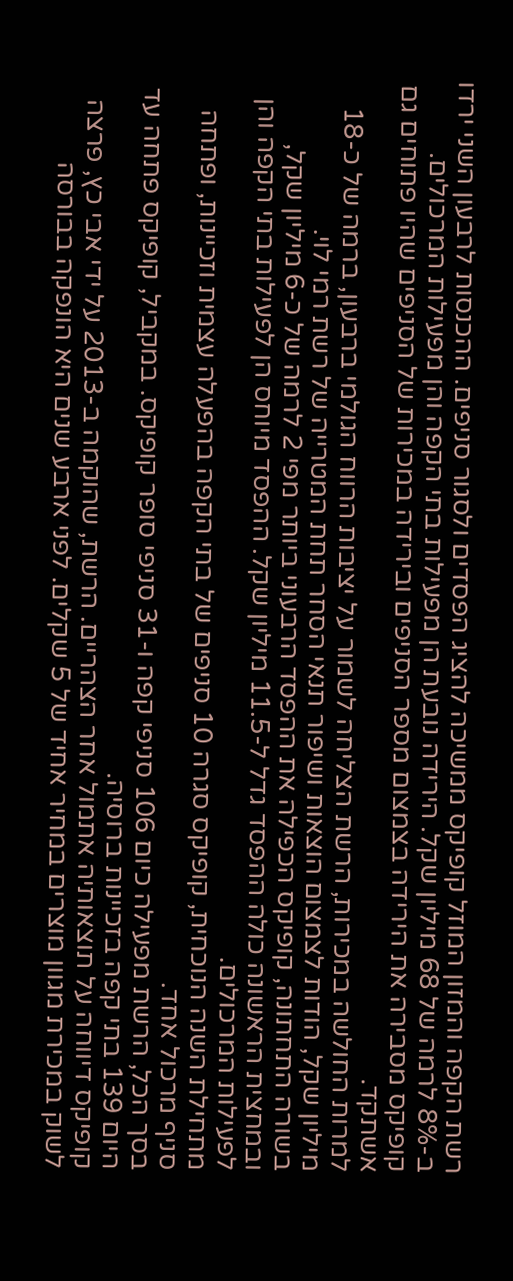רשת הקפה והמזון המוזל קופיקס ממשיכה להציג הפסדים ולסגור סניפים. ההכנסות לרבעון השני ירדו ב-8% לרמה של 68 מיליון שקל. הירידה נובעת הן מפעילות בתי הקפה והן מפעילות המרכולים. קופיקס מסבירה את הירידה בצמצום מספר הסניפים ובירידה במכירות של הסניפים שהיו פתוחים גם אשתקד.
למרות החולשה במכירות, הרשת הצליחה לשמור על יציבות הרווח הגולמי ברבעון, ברמה של כ-18 מיליון שקל, הודות לצמצום הוצאות ושיפור תנאי הסחר תחת המטרייה של רשת רמי לוי.
בשורה התחתונה, קופיקס הכפילה את ההפסד הרבעוני ביותר מפי 2 לרמה של כ-6 מיליון שקל, ובמחצית הראשונה כולה ההפסד גדל ל-11.5 מיליון שקל. ההפסד מיוחס הן לפעילות בתי הקפה והן לפעילות המרכולים.
מתחילת השנה הנוכחית, קופיקס סגרה 10 סניפים של בתי הקפה בהפעלה עצמית וזכיינות, ופתחה סניף מרכול אחד.
בסך הכל, הרשת מפעילה כיום 106 סניפי קפה ו-31 סניפי סופר קופיקס. במקביל, קופיקס פתחה עד היום 139 בתי קפה בזכיינות ברוסיה.
קופיקס דיווחה על תוצאותיה אתמול אחר הצהריים. הרשת, שהוקמה ב-2013 על ידי אבי כץ, פרצה לשוק במכירת מגוון מוצרים במחיר אחיד של 5 שקלים. לפני ארבע שנים היא הונפקה בבורסה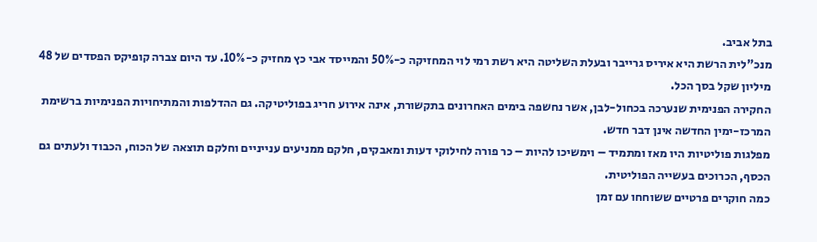בתל אביב.
מנכ"לית הרשת היא איריס גרייבר ובעלת השליטה היא רשת רמי לוי המחזיקה כ-50% והמייסד אבי כץ מחזיק כ-10%. עד היום צברה קופיקס הפסדים של 48 מיליון שקל בסך הכל.
החקירה הפנימית שנערכה בכחול-לבן, אשר נחשפה בימים האחרונים בתקשורת, אינה אירוע חריג בפוליטיקה. גם ההדלפות והמתיחויות הפנימיות ברשימת המרכז-ימין החדשה אינן דבר חדש.
מפלגות פוליטיות היו מאז ומתמיד – וימשיכו להיות – כר פורה לחילוקי דעות ומאבקים, חלקם ממניעים ענייניים וחלקם תוצאה של הכוח, הכבוד ולעתים גם הכסף, הכרוכים בעשייה הפוליטית.
כמה חוקרים פרטיים ששוחחו עם זמן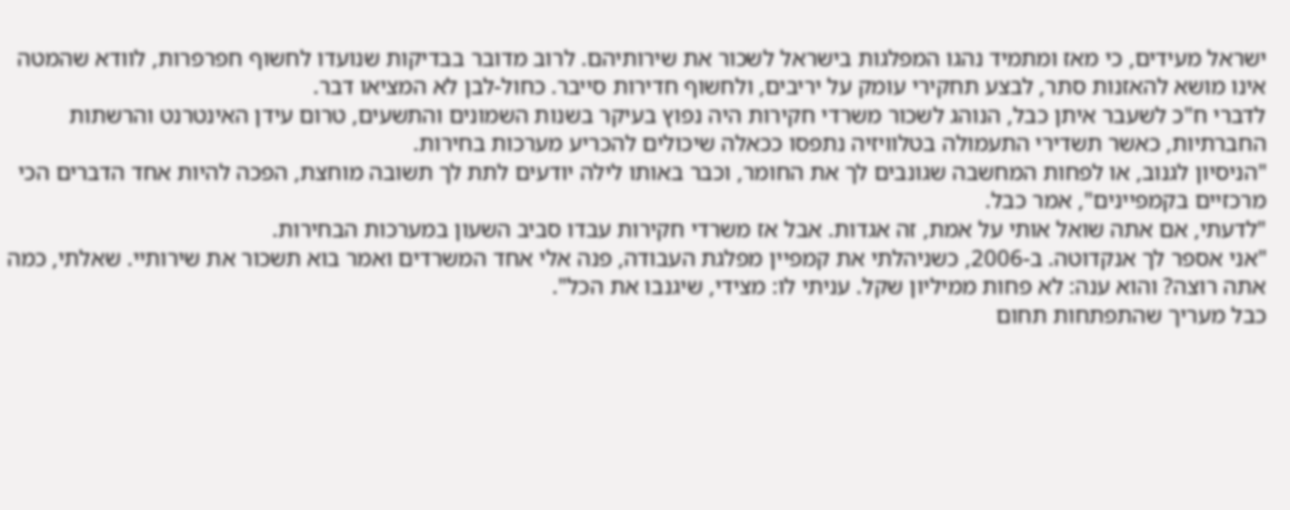ישראל מעידים, כי מאז ומתמיד נהגו המפלגות בישראל לשכור את שירותיהם. לרוב מדובר בבדיקות שנועדו לחשוף חפרפרות, לוודא שהמטה אינו מושא להאזנות סתר, לבצע תחקירי עומק על יריבים, ולחשוף חדירות סייבר. כחול-לבן לא המציאו דבר.
לדברי ח"כ לשעבר איתן כבל, הנוהג לשכור משרדי חקירות היה נפוץ בעיקר בשנות השמונים והתשעים, טרום עידן האינטרנט והרשתות החברתיות, כאשר תשדירי התעמולה בטלוויזיה נתפסו ככאלה שיכולים להכריע מערכות בחירות.
"הניסיון לגנוב, או לפחות המחשבה שגונבים לך את החומר, וכבר באותו לילה יודעים לתת לך תשובה מוחצת, הפכה להיות אחד הדברים הכי מרכזיים בקמפיינים", אמר כבל.
"לדעתי, אם אתה שואל אותי על אמת, זה אגדות. אבל אז משרדי חקירות עבדו סביב השעון במערכות הבחירות.
"אני אספר לך אנקדוטה. ב-2006, כשניהלתי את קמפיין מפלגת העבודה, פנה אלי אחד המשרדים ואמר בוא תשכור את שירותיי. שאלתי, כמה אתה רוצה? והוא ענה: לא פחות ממיליון שקל. עניתי לו: מצידי, שיגנבו את הכל".
כבל מעריך שהתפתחות תחום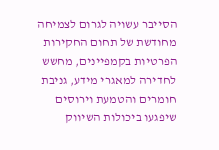הסייבר עשויה לגרום לצמיחה מחודשת של תחום החקירות הפרטיות בקמפיינים, מחשש לחדירה למאגרי מידע, גניבת חומרים והטמעת וירוסים שיפגעו ביכולות השיווק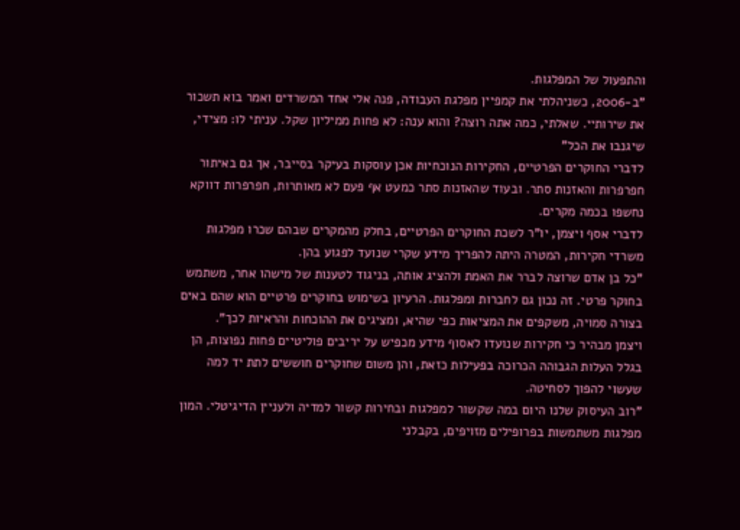והתפעול של המפלגות.
"ב-2006, כשניהלתי את קמפיין מפלגת העבודה, פנה אלי אחד המשרדים ואמר בוא תשכור את שירותיי. שאלתי, כמה אתה רוצה? והוא ענה: לא פחות ממיליון שקל. עניתי לו: מצידי, שיגנבו את הכל"
לדברי החוקרים הפרטיים, החקירות הנוכחיות אכן עוסקות בעיקר בסייבר, אך גם באיתור חפרפרות והאזנות סתר. ובעוד שהאזנות סתר כמעט אף פעם לא מאותרות, חפרפרות דווקא נחשפו בכמה מקרים.
לדברי אסף ויצמן, יו"ר לשכת החוקרים הפרטיים, בחלק מהמקרים שבהם שכרו מפלגות משרדי חקירות, המטרה היתה להפריך מידע שקרי שנועד לפגוע בהן.
"כל בן אדם שרוצה לברר את האמת ולהציג אותה, בניגוד לטענות של מישהו אחר, משתמש בחוקר פרטי. זה נכון גם לחברות ומפלגות. הרעיון בשימוש בחוקרים פרטיים הוא שהם באים בצורה סמויה, משקפים את המציאות כפי שהיא, ומציגים את ההוכחות והראיות לכך".
ויצמן מבהיר כי חקירות שנועדו לאסוף מידע מכפיש על יריבים פוליטיים פחות נפוצות, הן בגלל העלות הגבוהה הכרוכה בפעילות כזאת, והן משום שחוקרים חוששים לתת יד למה שעשוי להפוך לסחיטה.
"רוב העיסוק שלנו היום במה שקשור למפלגות ובחירות קשור למדיה ולעניין הדיגיטלי. המון מפלגות משתמשות בפרופילים מזויפים, בקבלני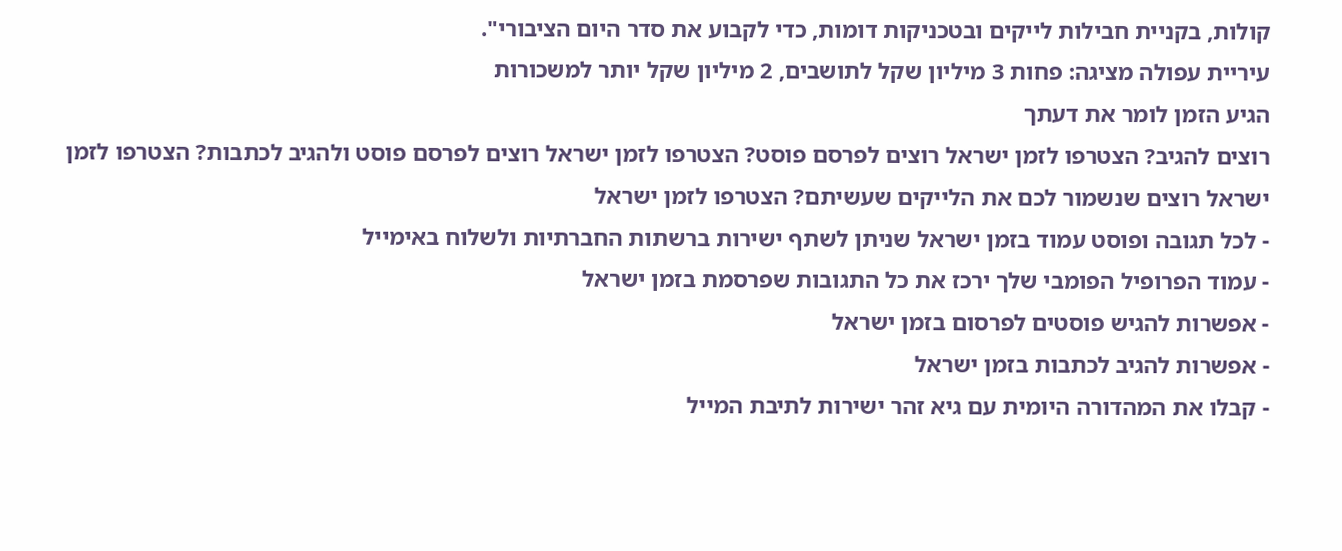קולות, בקניית חבילות לייקים ובטכניקות דומות, כדי לקבוע את סדר היום הציבורי".
עיריית עפולה מציגה: פחות 3 מיליון שקל לתושבים, 2 מיליון שקל יותר למשכורות
הגיע הזמן לומר את דעתך
רוצים להגיב? הצטרפו לזמן ישראל רוצים לפרסם פוסט? הצטרפו לזמן ישראל רוצים לפרסם פוסט ולהגיב לכתבות? הצטרפו לזמן ישראל רוצים שנשמור לכם את הלייקים שעשיתם? הצטרפו לזמן ישראל
- לכל תגובה ופוסט עמוד בזמן ישראל שניתן לשתף ישירות ברשתות החברתיות ולשלוח באימייל
- עמוד הפרופיל הפומבי שלך ירכז את כל התגובות שפרסמת בזמן ישראל
- אפשרות להגיש פוסטים לפרסום בזמן ישראל
- אפשרות להגיב לכתבות בזמן ישראל
- קבלו את המהדורה היומית עם גיא זהר ישירות לתיבת המייל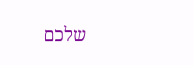שלכם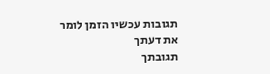תגובות עכשיו הזמן לומר את דעתך
תגובתך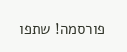פורסמה! שתפו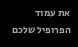את עמוד הפרופיל שלכם